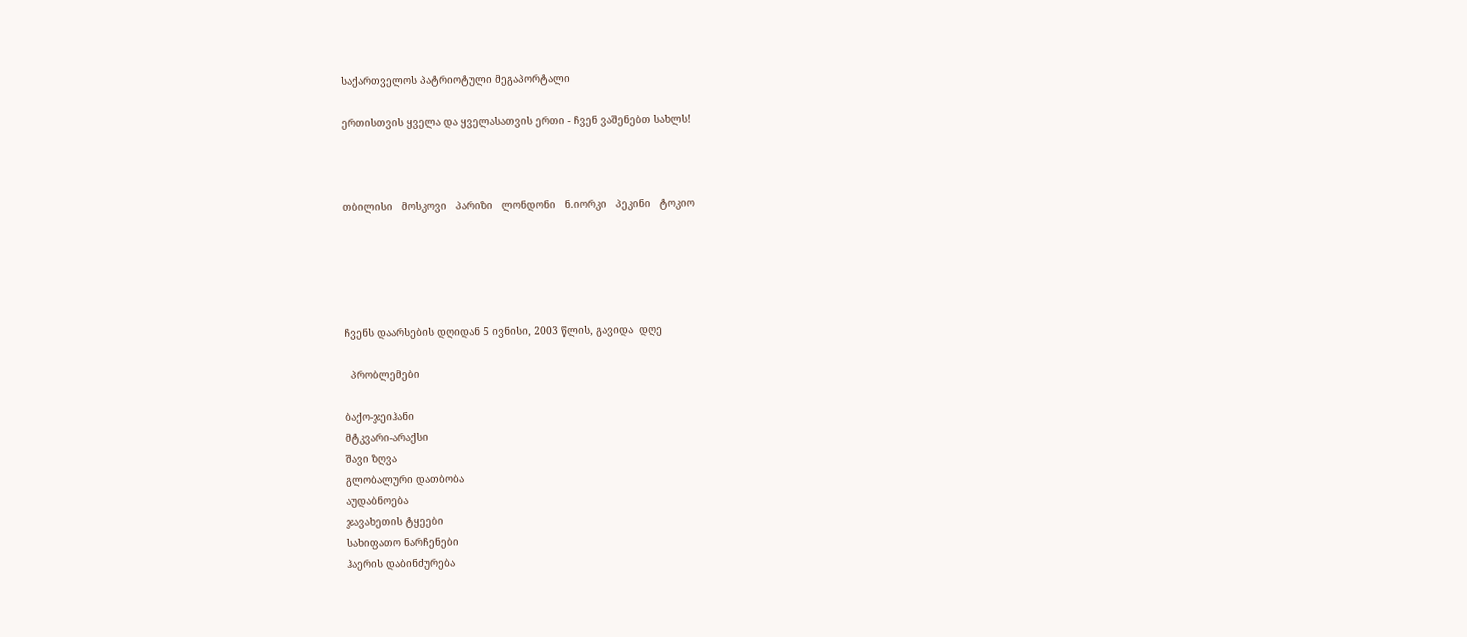საქართველოს პატრიოტული მეგაპორტალი

ერთისთვის ყველა და ყველასათვის ერთი - ჩვენ ვაშენებთ სახლს!



თბილისი   მოსკოვი   პარიზი   ლონდონი   ნ.იორკი   პეკინი   ტოკიო





ჩვენს დაარსების დღიდან 5 ივნისი, 2003 წლის, გავიდა  დღე

  პრობლემები

ბაქო-ჯეიჰანი
მტკვარი-არაქსი
შავი ზღვა
გლობალური დათბობა
აუდაბნოება
ჯავახეთის ტყეები
სახიფათო ნარჩენები
ჰაერის დაბინძურება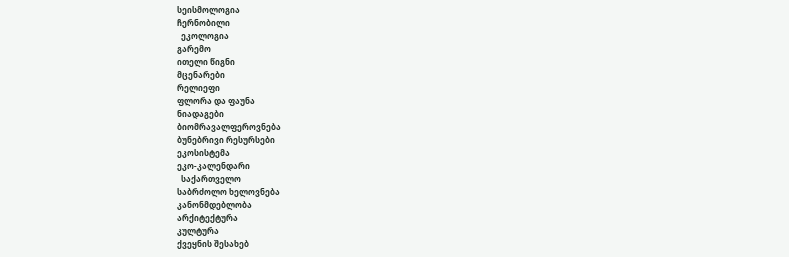სეისმოლოგია
ჩერნობილი
  ეკოლოგია
გარემო
ითელი წიგნი
მცენარები
რელიეფი
ფლორა და ფაუნა
ნიადაგები
ბიომრავალფეროვნება
ბუნებრივი რესურსები
ეკოსისტემა
ეკო-კალენდარი
  საქართველო
საბრძოლო ხელოვნება
კანონმდებლობა
არქიტექტურა
კულტურა
ქვეყნის შესახებ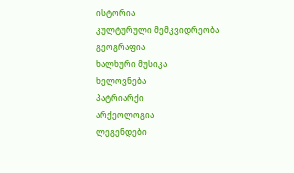ისტორია
კულტურული მემკვიდრეობა
გეოგრაფია
ხალხური მუსიკა
ხელოვნება
პატრიარქი
არქეოლოგია
ლეგენდები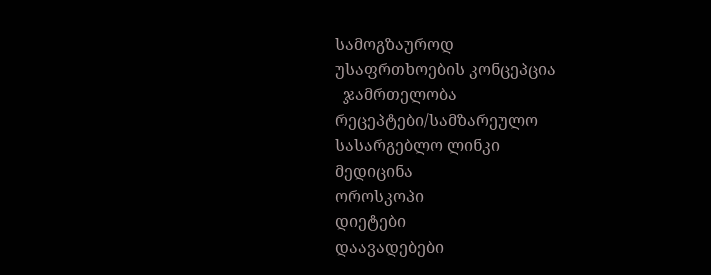სამოგზაუროდ
უსაფრთხოების კონცეპცია
  ჯამრთელობა
რეცეპტები/სამზარეულო
სასარგებლო ლინკი
მედიცინა
ოროსკოპი
დიეტები
დაავადებები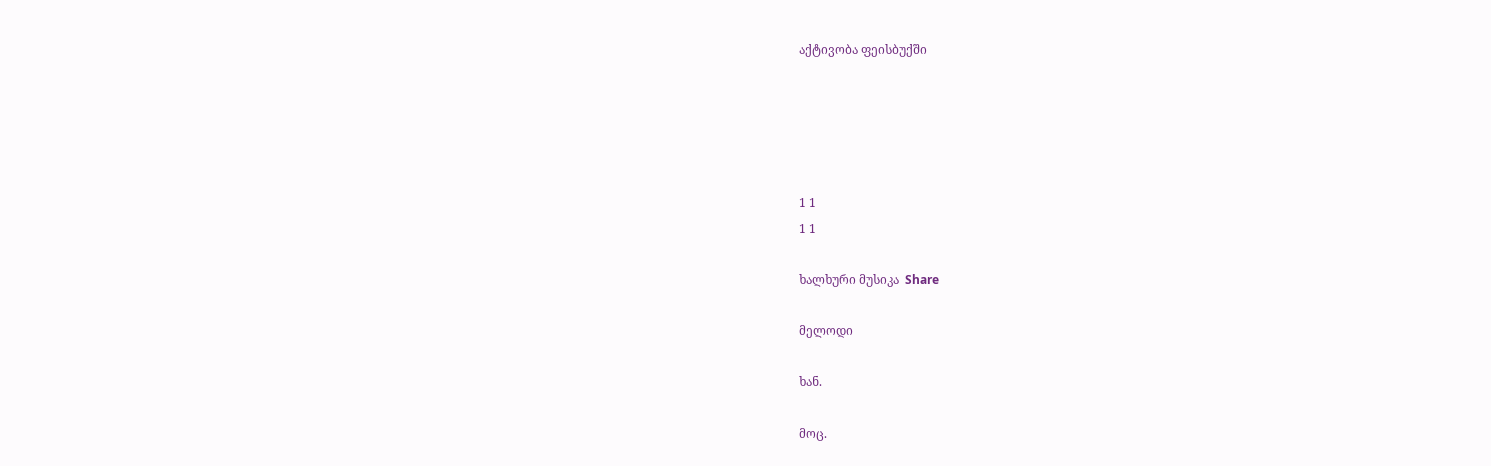აქტივობა ფეისბუქში





1 1
1 1

ხალხური მუსიკა  Share

მელოდი

ხან.

მოც.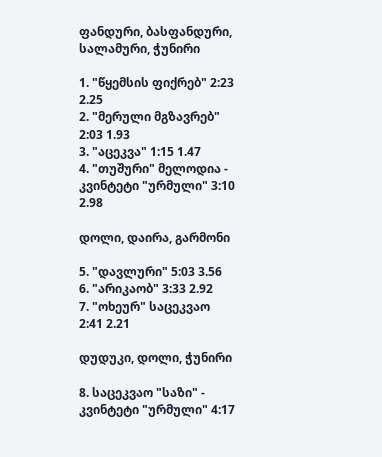ფანდური, ბასფანდური, სალამური, ჭუნირი

1. "წყემსის ფიქრებ" 2:23 2.25
2. "მერული მგზავრებ" 2:03 1.93
3. "აცეკვა" 1:15 1.47
4. "თუშური" მელოდია - კვინტეტი "ურმული" 3:10 2.98

დოლი, დაირა, გარმონი

5. "დავლური" 5:03 3.56
6. "არიკაობ" 3:33 2.92
7. "ოხეურ" საცეკვაო 2:41 2.21

დუდუკი, დოლი, ჭუნირი

8. საცეკვაო "საზი" - კვინტეტი "ურმული" 4:17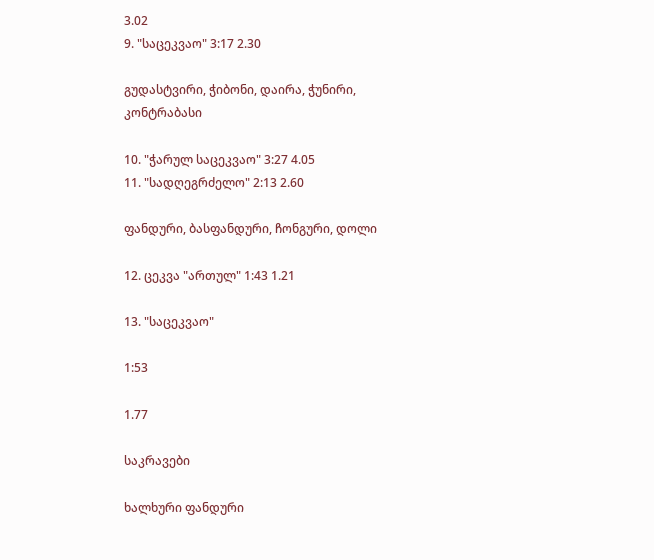3.02
9. "საცეკვაო" 3:17 2.30

გუდასტვირი, ჭიბონი, დაირა, ჭუნირი, კონტრაბასი

10. "ჭარულ საცეკვაო" 3:27 4.05
11. "სადღეგრძელო" 2:13 2.60

ფანდური, ბასფანდური, ჩონგური, დოლი

12. ცეკვა "ართულ" 1:43 1.21

13. "საცეკვაო"

1:53

1.77

საკრავები

ხალხური ფანდური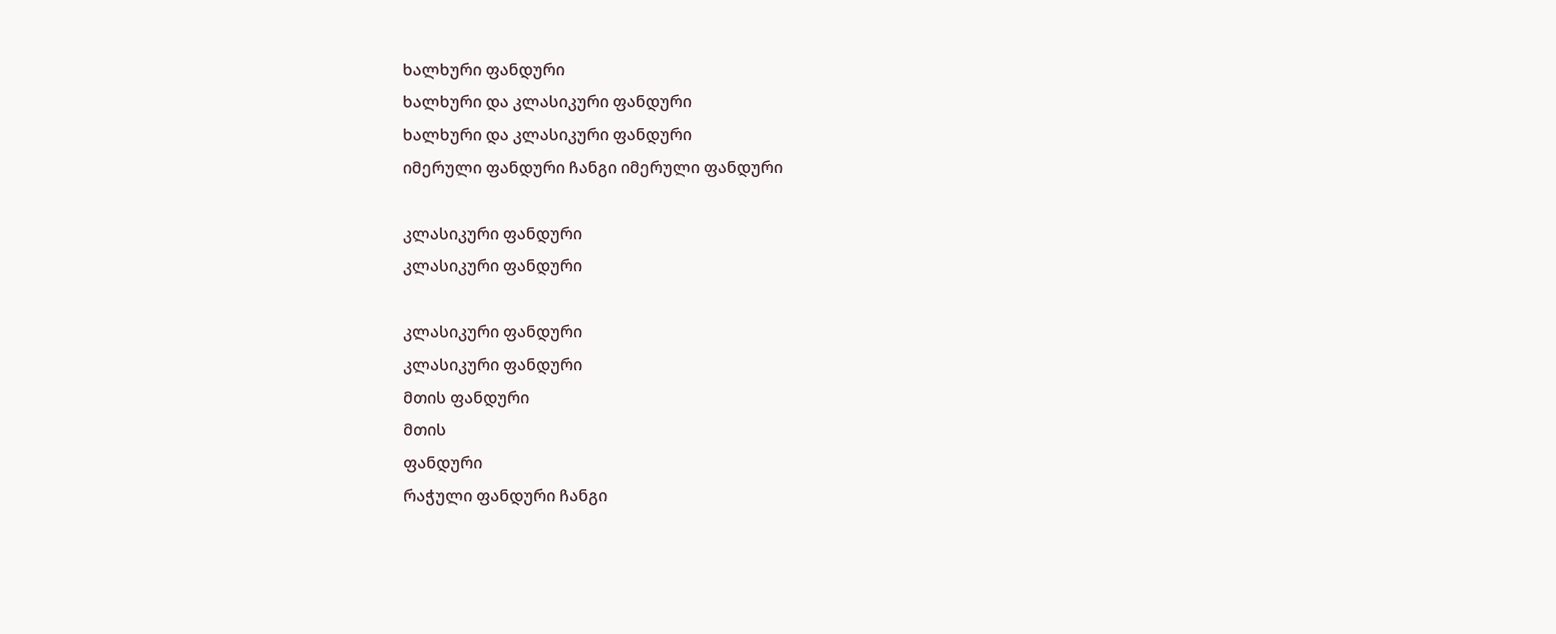ხალხური ფანდური
ხალხური და კლასიკური ფანდური
ხალხური და კლასიკური ფანდური
იმერული ფანდური ჩანგი იმერული ფანდური

კლასიკური ფანდური
კლასიკური ფანდური

კლასიკური ფანდური
კლასიკური ფანდური
მთის ფანდური
მთის
ფანდური
რაჭული ფანდური ჩანგი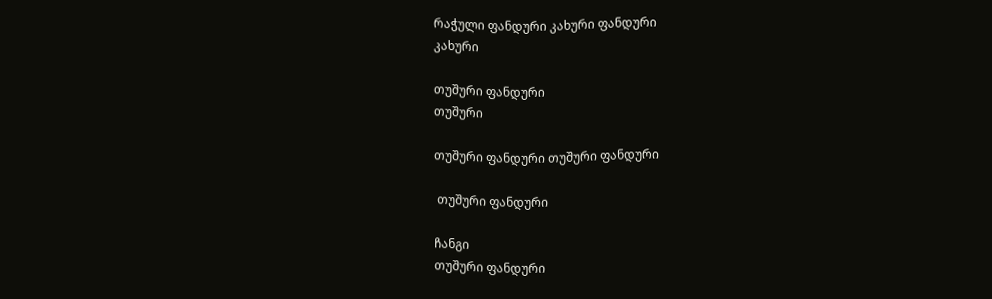რაჭული ფანდური კახური ფანდური
კახური

თუშური ფანდური
თუშური

თუშური ფანდური თუშური ფანდური

 თუშური ფანდური

ჩანგი
თუშური ფანდური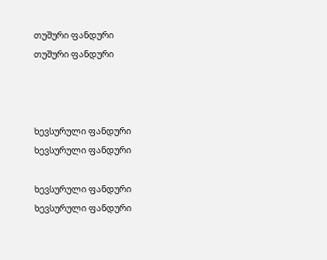თუშური ფანდური
თუშური ფანდური



ხევსურული ფანდური
ხევსურული ფანდური

ხევსურული ფანდური
ხევსურული ფანდური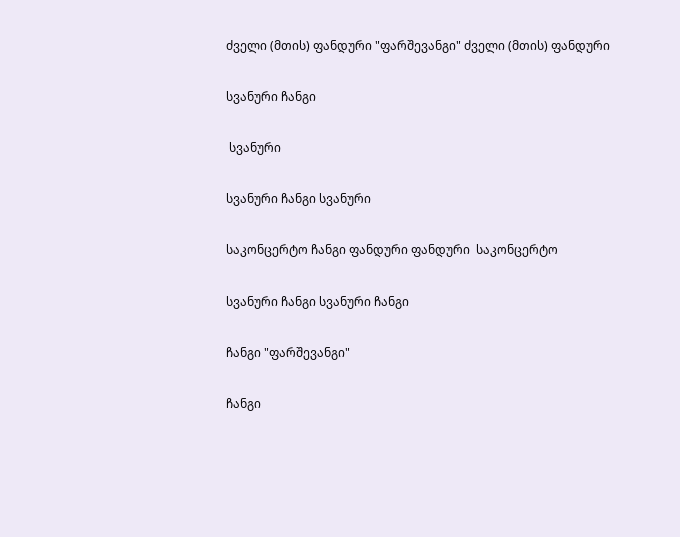ძველი (მთის) ფანდური "ფარშევანგი" ძველი (მთის) ფანდური

სვანური ჩანგი

 სვანური

სვანური ჩანგი სვანური

საკონცერტო ჩანგი ფანდური ფანდური  საკონცერტო

სვანური ჩანგი სვანური ჩანგი

ჩანგი "ფარშევანგი"

ჩანგი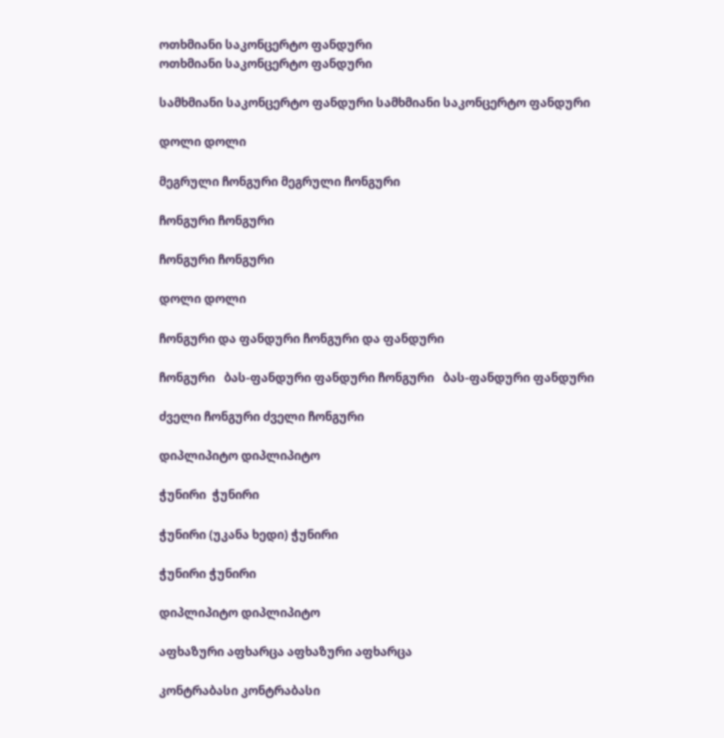ოთხმიანი საკონცერტო ფანდური
ოთხმიანი საკონცერტო ფანდური

სამხმიანი საკონცერტო ფანდური სამხმიანი საკონცერტო ფანდური

დოლი დოლი

მეგრული ჩონგური მეგრული ჩონგური

ჩონგური ჩონგური

ჩონგური ჩონგური

დოლი დოლი

ჩონგური და ფანდური ჩონგური და ფანდური

ჩონგური   ბას-ფანდური ფანდური ჩონგური   ბას-ფანდური ფანდური

ძველი ჩონგური ძველი ჩონგური

დიპლიპიტო დიპლიპიტო

ჭუნირი  ჭუნირი

ჭუნირი (უკანა ხედი) ჭუნირი

ჭუნირი ჭუნირი

დიპლიპიტო დიპლიპიტო

აფხაზური აფხარცა აფხაზური აფხარცა

კონტრაბასი კონტრაბასი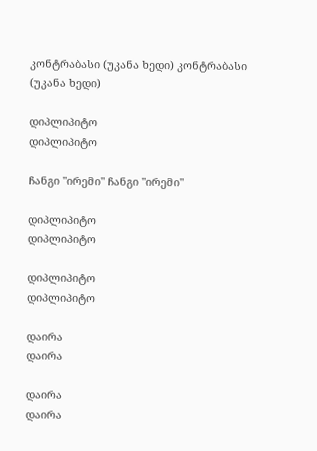კონტრაბასი (უკანა ხედი) კონტრაბასი (უკანა ხედი)

დიპლიპიტო
დიპლიპიტო

ჩანგი "ირემი" ჩანგი "ირემი"

დიპლიპიტო
დიპლიპიტო

დიპლიპიტო
დიპლიპიტო

დაირა
დაირა

დაირა
დაირა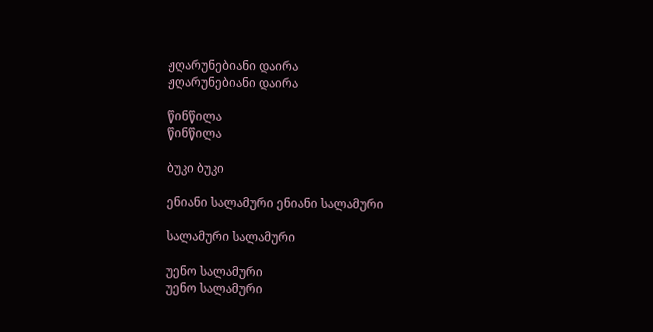ჟღარუნებიანი დაირა
ჟღარუნებიანი დაირა

წინწილა
წინწილა

ბუკი ბუკი

ენიანი სალამური ენიანი სალამური

სალამური სალამური

უენო სალამური
უენო სალამური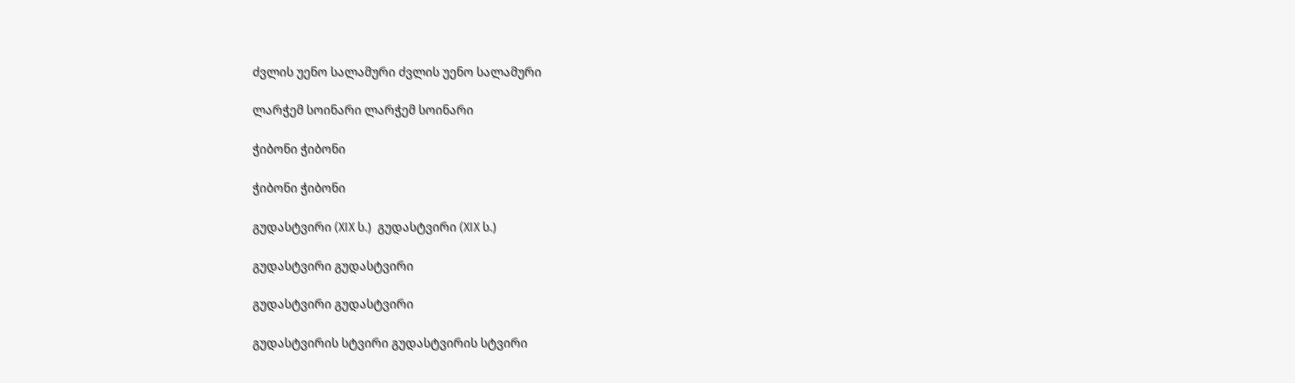ძვლის უენო სალამური ძვლის უენო სალამური

ლარჭემ სოინარი ლარჭემ სოინარი

ჭიბონი ჭიბონი

ჭიბონი ჭიბონი

გუდასტვირი (XIX ს.)  გუდასტვირი (XIX ს.)

გუდასტვირი გუდასტვირი

გუდასტვირი გუდასტვირი

გუდასტვირის სტვირი გუდასტვირის სტვირი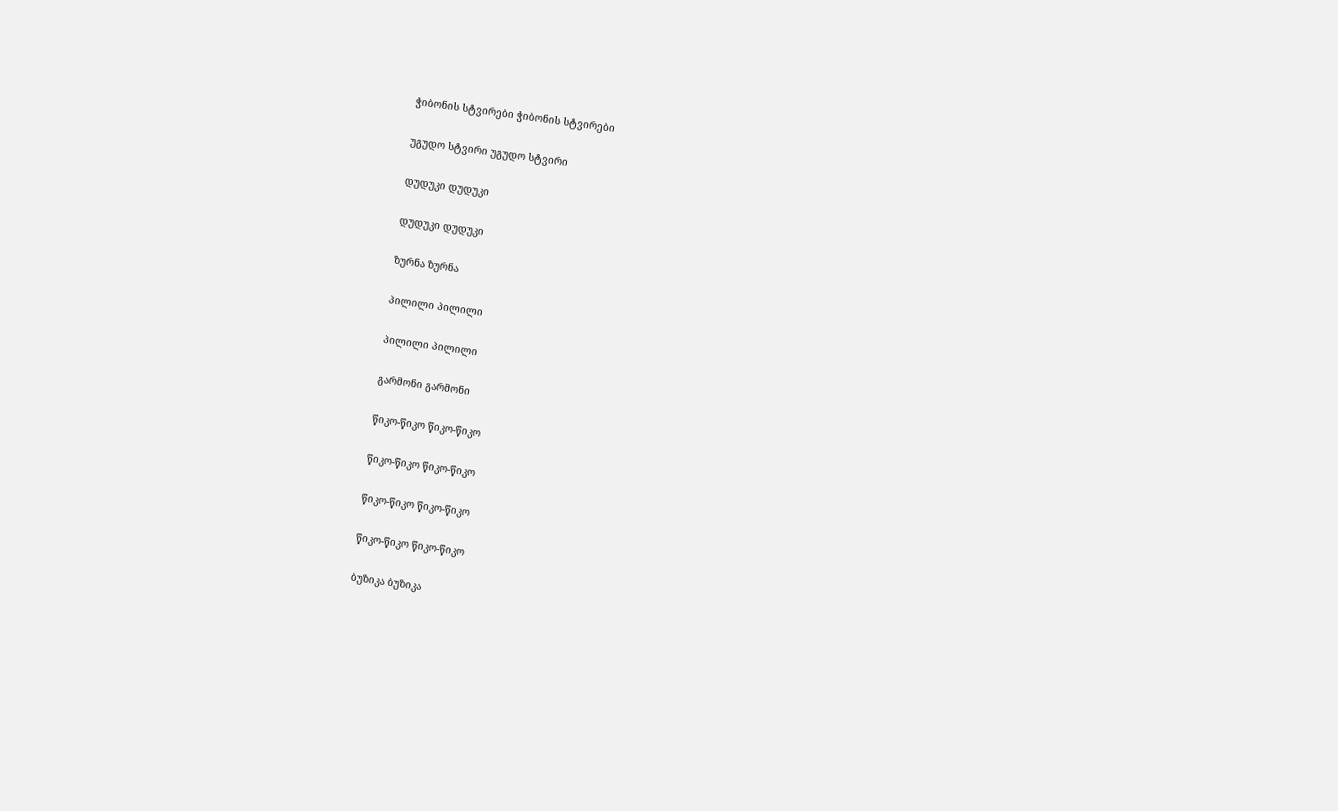ჭიბონის სტვირები ჭიბონის სტვირები

უგუდო სტვირი უგუდო სტვირი

დუდუკი დუდუკი

დუდუკი დუდუკი

ზურნა ზურნა

პილილი პილილი

პილილი პილილი

გარმონი გარმონი

წიკო-წიკო წიკო-წიკო

წიკო-წიკო წიკო-წიკო

წიკო-წიკო წიკო-წიკო

წიკო-წიკო წიკო-წიკო

ბუზიკა ბუზიკა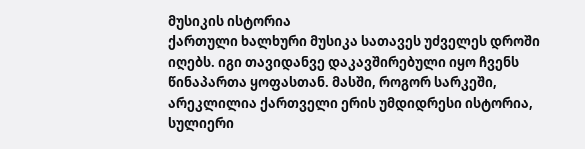მუსიკის ისტორია
ქართული ხალხური მუსიკა სათავეს უძველეს დროში იღებს. იგი თავიდანვე დაკავშირებული იყო ჩვენს წინაპართა ყოფასთან. მასში, როგორ სარკეში, არეკლილია ქართველი ერის უმდიდრესი ისტორია, სულიერი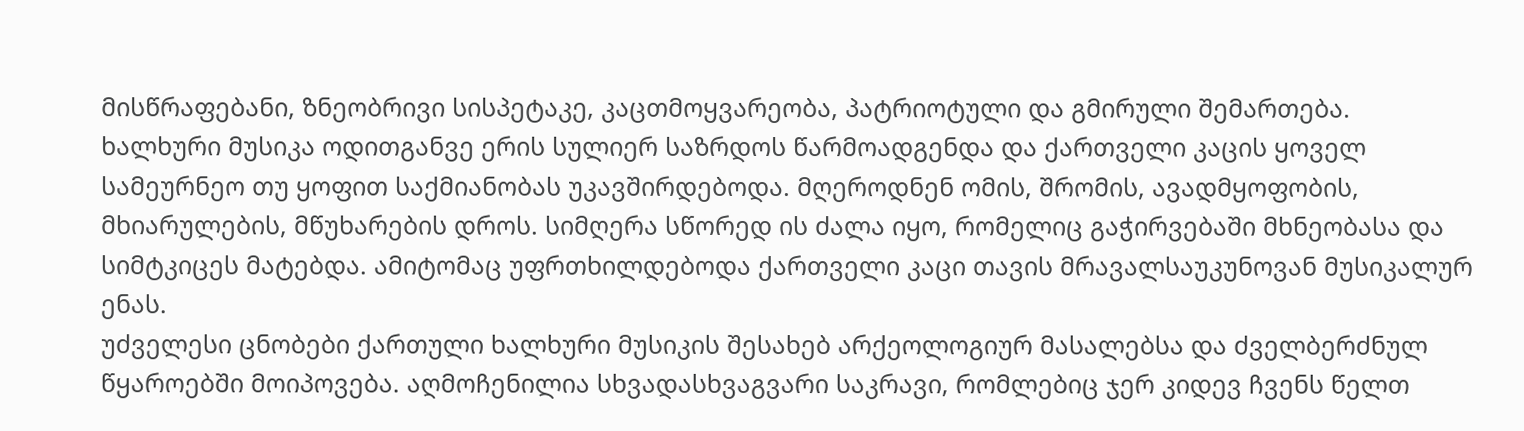მისწრაფებანი, ზნეობრივი სისპეტაკე, კაცთმოყვარეობა, პატრიოტული და გმირული შემართება. ხალხური მუსიკა ოდითგანვე ერის სულიერ საზრდოს წარმოადგენდა და ქართველი კაცის ყოველ სამეურნეო თუ ყოფით საქმიანობას უკავშირდებოდა. მღეროდნენ ომის, შრომის, ავადმყოფობის, მხიარულების, მწუხარების დროს. სიმღერა სწორედ ის ძალა იყო, რომელიც გაჭირვებაში მხნეობასა და სიმტკიცეს მატებდა. ამიტომაც უფრთხილდებოდა ქართველი კაცი თავის მრავალსაუკუნოვან მუსიკალურ ენას.
უძველესი ცნობები ქართული ხალხური მუსიკის შესახებ არქეოლოგიურ მასალებსა და ძველბერძნულ წყაროებში მოიპოვება. აღმოჩენილია სხვადასხვაგვარი საკრავი, რომლებიც ჯერ კიდევ ჩვენს წელთ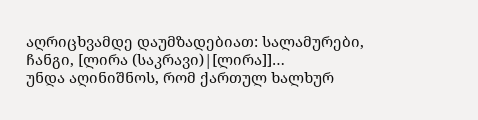აღრიცხვამდე დაუმზადებიათ: სალამურები, ჩანგი, [ლირა (საკრავი)|[ლირა]]…
უნდა აღინიშნოს, რომ ქართულ ხალხურ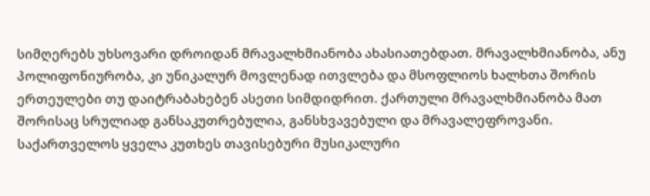სიმღერებს უხსოვარი დროიდან მრავალხმიანობა ახასიათებდათ. მრავალხმიანობა, ანუ პოლიფონიურობა, კი უნიკალურ მოვლენად ითვლება და მსოფლიოს ხალხთა შორის ერთეულები თუ დაიტრაბახებენ ასეთი სიმდიდრით. ქართული მრავალხმიანობა მათ შორისაც სრულიად განსაკუთრებულია, განსხვავებული და მრავალეფროვანი. საქართველოს ყველა კუთხეს თავისებური მუსიკალური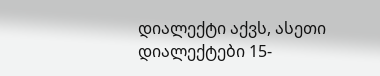დიალექტი აქვს, ასეთი დიალექტები 15-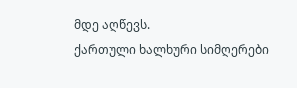მდე აღწევს.
ქართული ხალხური სიმღერები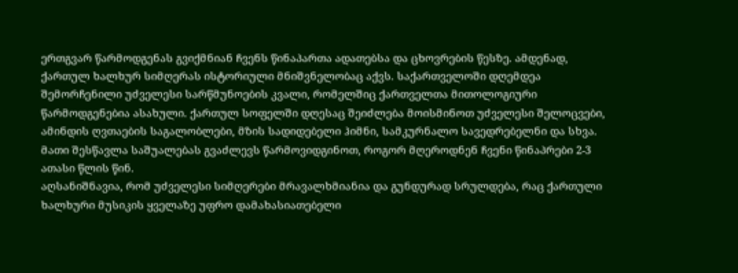ერთგვარ წარმოდგენას გვიქმნიან ჩვენს წინაპართა ადათებსა და ცხოვრების წესზე. ამდენად, ქართულ ხალხურ სიმღერას ისტორიული მნიშვნელობაც აქვს. საქართველოში დღემდეა შემორჩენილი უძველესი სარწმუნოების კვალი, რომელშიც ქართველთა მითოლოგიური წარმოდგენებია ასახული. ქართულ სოფელში დღესაც შეიძლება მოისმინოთ უძველესი შელოცვები, ამინდის ღვთაების საგალობლები, მზის სადიდებელი ჰიმნი, სამკურნალო სავედრებელნი და სხვა. მათი შესწავლა საშუალებას გვაძლევს წარმოვიდგინოთ, როგორ მღეროდნენ ჩვენი წინაპრები 2-3 ათასი წლის წინ.
აღსანიშნავია, რომ უძველესი სიმღერები მრავალხმიანია და გუნდურად სრულდება, რაც ქართული ხალხური მუსიკის ყველაზე უფრო დამახასიათებელი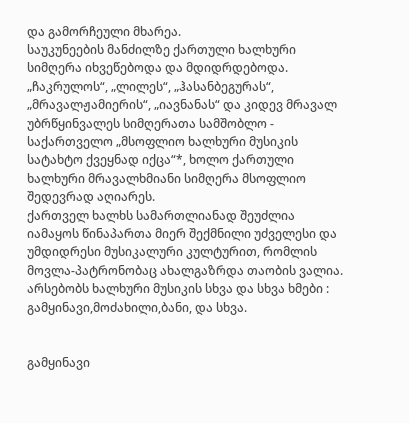და გამორჩეული მხარეა.
საუკუნეების მანძილზე ქართული ხალხური სიმღერა იხვეწებოდა და მდიდრდებოდა. „ჩაკრულოს“, „ლილეს“, „ჰასანბეგურას“, „მრავალჟამიერის“, „იავნანას“ და კიდევ მრავალ უბრწყინვალეს სიმღერათა სამშობლო - საქართველო „მსოფლიო ხალხური მუსიკის სატახტო ქვეყნად იქცა“*, ხოლო ქართული ხალხური მრავალხმიანი სიმღერა მსოფლიო შედევრად აღიარეს.
ქართველ ხალხს სამართლიანად შეუძლია იამაყოს წინაპართა მიერ შექმნილი უძველესი და უმდიდრესი მუსიკალური კულტურით, რომლის მოვლა-პატრონობაც ახალგაზრდა თაობის ვალია.
არსებობს ხალხური მუსიკის სხვა და სხვა ხმები : გამყინავი,მოძახილი,ბანი, და სხვა.


გამყინავი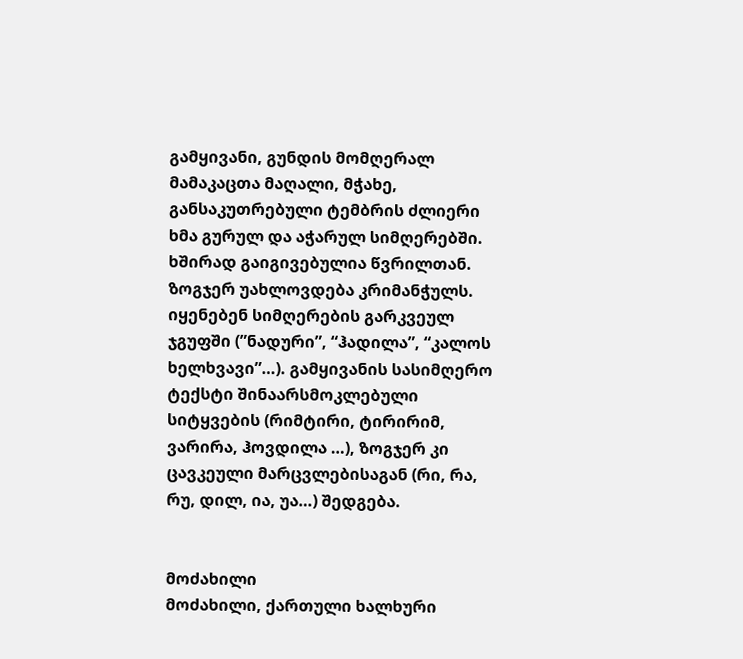გამყივანი, გუნდის მომღერალ მამაკაცთა მაღალი, მჭახე, განსაკუთრებული ტემბრის ძლიერი ხმა გურულ და აჭარულ სიმღერებში. ხშირად გაიგივებულია წვრილთან. ზოგჯერ უახლოვდება კრიმანჭულს. იყენებენ სიმღერების გარკვეულ ჯგუფში (”ნადური”, “ჰადილა”, “კალოს ხელხვავი”…). გამყივანის სასიმღერო ტექსტი შინაარსმოკლებული სიტყვების (რიმტირი, ტირირიმ, ვარირა, ჰოვდილა …), ზოგჯერ კი ცავკეული მარცვლებისაგან (რი, რა, რუ, დილ, ია, უა…) შედგება.


მოძახილი
მოძახილი, ქართული ხალხური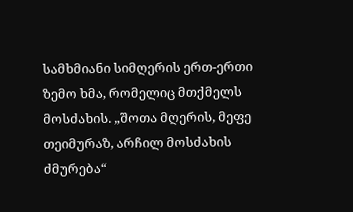სამხმიანი სიმღერის ერთ-ერთი ზემო ხმა, რომელიც მთქმელს მოსძახის. „შოთა მღერის, მეფე თეიმურაზ, არჩილ მოსძახის ძმურება“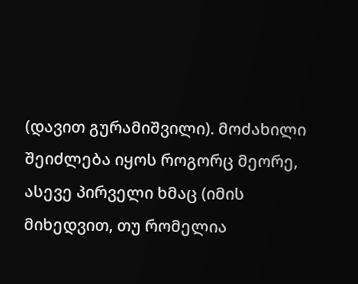(დავით გურამიშვილი). მოძახილი შეიძლება იყოს როგორც მეორე, ასევე პირველი ხმაც (იმის მიხედვით, თუ რომელია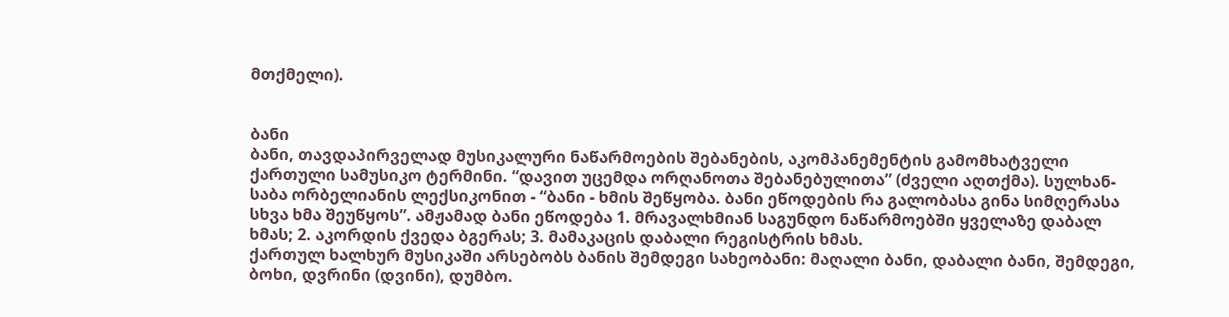მთქმელი).


ბანი
ბანი, თავდაპირველად მუსიკალური ნაწარმოების შებანების, აკომპანემენტის გამომხატველი ქართული სამუსიკო ტერმინი. “დავით უცემდა ორღანოთა შებანებულითა” (ძველი აღთქმა). სულხან-საბა ორბელიანის ლექსიკონით - “ბანი - ხმის შეწყობა. ბანი ეწოდების რა გალობასა გინა სიმღერასა სხვა ხმა შეუწყოს”. ამჟამად ბანი ეწოდება 1. მრავალხმიან საგუნდო ნაწარმოებში ყველაზე დაბალ ხმას; 2. აკორდის ქვედა ბგერას; 3. მამაკაცის დაბალი რეგისტრის ხმას.
ქართულ ხალხურ მუსიკაში არსებობს ბანის შემდეგი სახეობანი: მაღალი ბანი, დაბალი ბანი, შემდეგი, ბოხი, დვრინი (დვინი), დუმბო.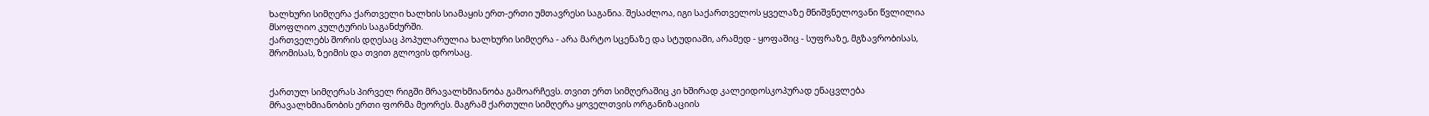ხალხური სიმღერა ქართველი ხალხის სიამაყის ერთ-ერთი უმთავრესი საგანია. შესაძლოა, იგი საქართველოს ყველაზე მნიშვნელოვანი წვლილია მსოფლიო კულტურის საგანძურში.
ქართველებს შორის დღესაც პოპულარულია ხალხური სიმღერა - არა მარტო სცენაზე და სტუდიაში, არამედ - ყოფაშიც - სუფრაზე, მგზავრობისას, შრომისას, ზეიმის და თვით გლოვის დროსაც.


ქართულ სიმღერას პირველ რიგში მრავალხმიანობა გამოარჩევს. თვით ერთ სიმღერაშიც კი ხშირად კალეიდოსკოპურად ენაცვლება მრავალხმიანობის ერთი ფორმა მეორეს. მაგრამ ქართული სიმღერა ყოველთვის ორგანიზაციის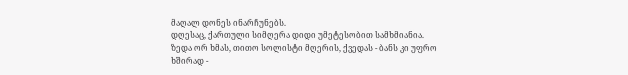მაღალ დონეს ინარჩუნებს.
დღესაც, ქართული სიმღერა დიდი უმეტესობით სამხმიანია. ზედა ორ ხმას, თითო სოლისტი მღერის, ქვედას - ბანს კი უფრო ხშირად -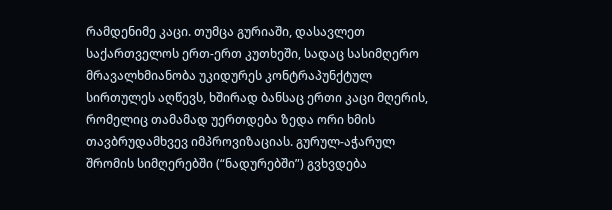რამდენიმე კაცი. თუმცა გურიაში, დასავლეთ საქართველოს ერთ-ერთ კუთხეში, სადაც სასიმღერო მრავალხმიანობა უკიდურეს კონტრაპუნქტულ სირთულეს აღწევს, ხშირად ბანსაც ერთი კაცი მღერის, რომელიც თამამად უერთდება ზედა ორი ხმის თავბრუდამხვევ იმპროვიზაციას. გურულ-აჭარულ შრომის სიმღერებში (“ნადურებში”) გვხვდება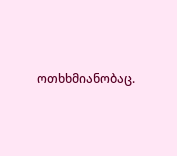ოთხხმიანობაც.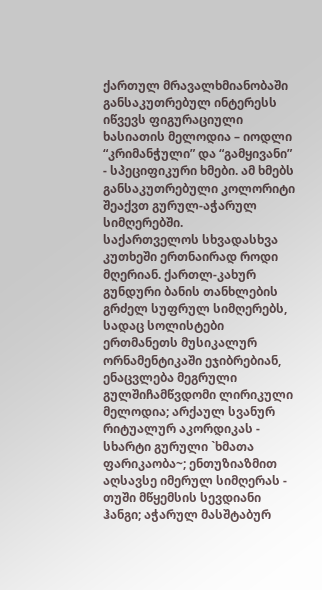ქართულ მრავალხმიანობაში განსაკუთრებულ ინტერესს იწვევს ფიგურაციული ხასიათის მელოდია – იოდლი “კრიმანჭული” და “გამყივანი” - სპეციფიკური ხმები. ამ ხმებს განსაკუთრებული კოლორიტი შეაქვთ გურულ-აჭარულ სიმღერებში.
საქართველოს სხვადასხვა კუთხეში ერთნაირად როდი მღერიან. ქართლ-კახურ გუნდური ბანის თანხლების გრძელ სუფრულ სიმღერებს, სადაც სოლისტები ერთმანეთს მუსიკალურ ორნამენტიკაში ეჯიბრებიან, ენაცვლება მეგრული გულშიჩამწვდომი ლირიკული მელოდია; არქაულ სვანურ რიტუალურ აკორდიკას - სხარტი გურული `ხმათა ფარიკაობა~; ენთუზიაზმით აღსავსე იმერულ სიმღერას - თუში მწყემსის სევდიანი ჰანგი; აჭარულ მასშტაბურ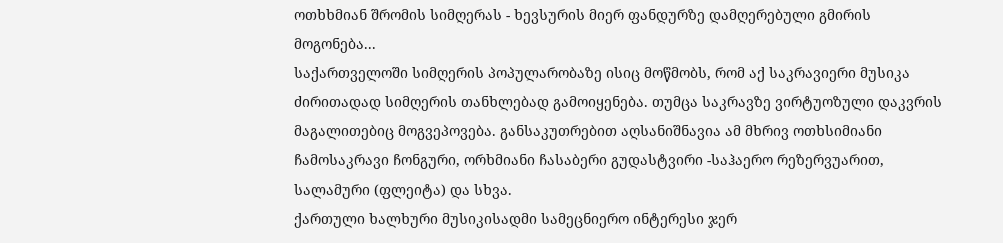ოთხხმიან შრომის სიმღერას - ხევსურის მიერ ფანდურზე დამღერებული გმირის მოგონება...
საქართველოში სიმღერის პოპულარობაზე ისიც მოწმობს, რომ აქ საკრავიერი მუსიკა ძირითადად სიმღერის თანხლებად გამოიყენება. თუმცა საკრავზე ვირტუოზული დაკვრის მაგალითებიც მოგვეპოვება. განსაკუთრებით აღსანიშნავია ამ მხრივ ოთხსიმიანი ჩამოსაკრავი ჩონგური, ორხმიანი ჩასაბერი გუდასტვირი -საჰაერო რეზერვუარით, სალამური (ფლეიტა) და სხვა.
ქართული ხალხური მუსიკისადმი სამეცნიერო ინტერესი ჯერ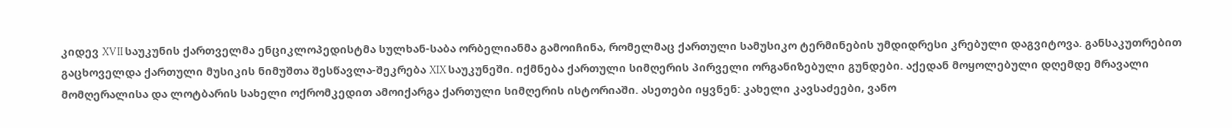კიდევ XVII საუკუნის ქართველმა ენციკლოპედისტმა სულხან-საბა ორბელიანმა გამოიჩინა, რომელმაც ქართული სამუსიკო ტერმინების უმდიდრესი კრებული დაგვიტოვა. განსაკუთრებით გაცხოველდა ქართული მუსიკის ნიმუშთა შესწავლა-შეკრება XIX საუკუნეში. იქმნება ქართული სიმღერის პირველი ორგანიზებული გუნდები. აქედან მოყოლებული დღემდე მრავალი მომღერალისა და ლოტბარის სახელი ოქრომკედით ამოიქარგა ქართული სიმღერის ისტორიაში. ასეთები იყვნენ: კახელი კავსაძეები, ვანო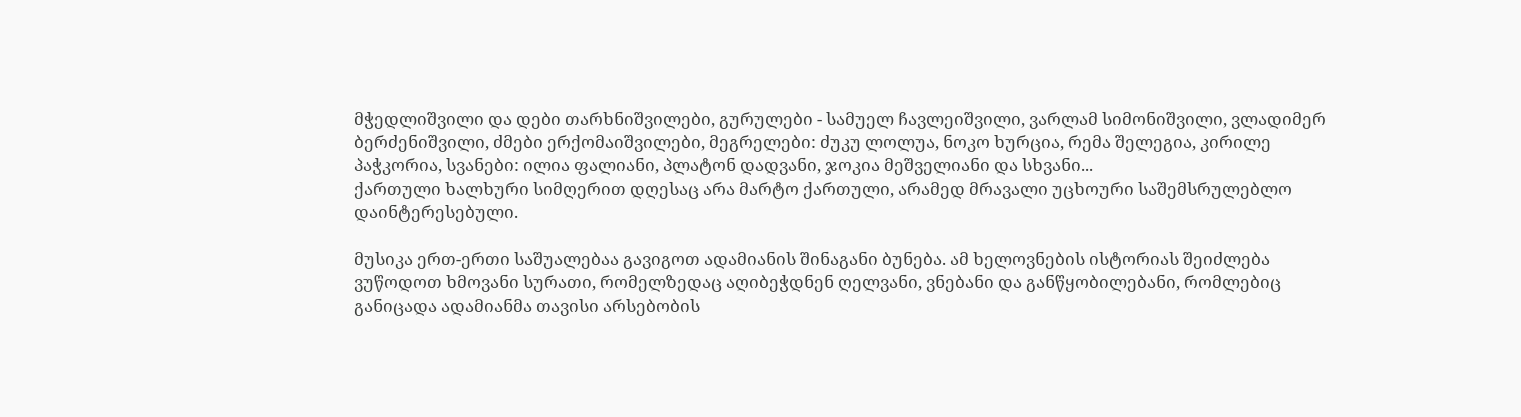მჭედლიშვილი და დები თარხნიშვილები, გურულები - სამუელ ჩავლეიშვილი, ვარლამ სიმონიშვილი, ვლადიმერ ბერძენიშვილი, ძმები ერქომაიშვილები, მეგრელები: ძუკუ ლოლუა, ნოკო ხურცია, რემა შელეგია, კირილე პაჭკორია, სვანები: ილია ფალიანი, პლატონ დადვანი, ჯოკია მეშველიანი და სხვანი...
ქართული ხალხური სიმღერით დღესაც არა მარტო ქართული, არამედ მრავალი უცხოური საშემსრულებლო დაინტერესებული.

მუსიკა ერთ-ერთი საშუალებაა გავიგოთ ადამიანის შინაგანი ბუნება. ამ ხელოვნების ისტორიას შეიძლება ვუწოდოთ ხმოვანი სურათი, რომელზედაც აღიბეჭდნენ ღელვანი, ვნებანი და განწყობილებანი, რომლებიც განიცადა ადამიანმა თავისი არსებობის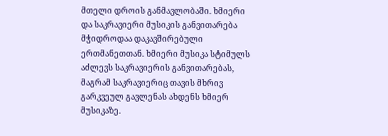მთელი დროის განმავლობაში. ხმიერი და საკრავიერი მუსიკის განვითარება მჭიდროდაა დაკავშირებული ერთმანეთთან. ხმიერი მუსიკა სტიმულს აძლევს საკრავიერის განვითარებას, მაგრამ საკრავიერიც თავის მხრივ გარკვეულ გავლენას ახდენს ხმიერ მუსიკაზე.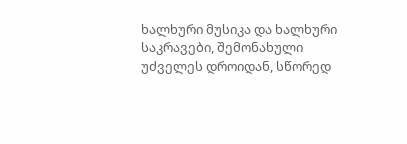ხალხური მუსიკა და ხალხური საკრავები, შემონახული უძველეს დროიდან, სწორედ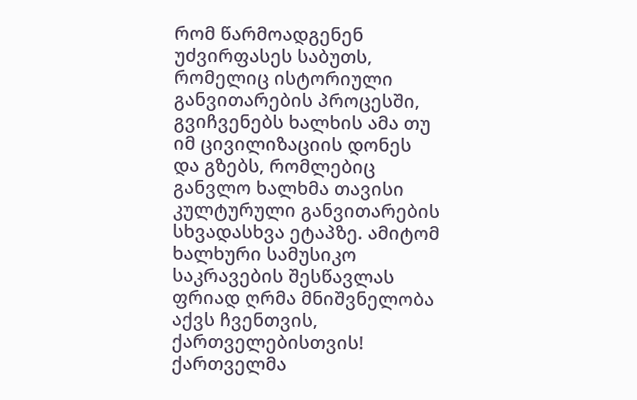რომ წარმოადგენენ უძვირფასეს საბუთს, რომელიც ისტორიული განვითარების პროცესში, გვიჩვენებს ხალხის ამა თუ იმ ცივილიზაციის დონეს და გზებს, რომლებიც განვლო ხალხმა თავისი კულტურული განვითარების სხვადასხვა ეტაპზე. ამიტომ ხალხური სამუსიკო საკრავების შესწავლას ფრიად ღრმა მნიშვნელობა აქვს ჩვენთვის, ქართველებისთვის!
ქართველმა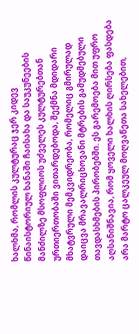ხალხმა, რომლის კულტურაც ჯერ კიდევ წინაისტორიულ ხანაში ჩაისახა და საუკუნეების მანძილზე მსოფლიოს უძველეს კულტურებთან ურთიერთობაში ვითარდებოდა, შექმნა მდიდარი მხატვრული მემკვიდრეობა, რომელიც გმირულად დაიცვა მრავალრიცხოვანი მტრების გამუდმებული თავდასხმების პირობებში. ეს გარემოება მით უფრო აღსანიშნავია, რომ ყოველი ხალხის ღირსება ფასდება არა მარტო ცალკეულ მოღვაწეთა სახელებით,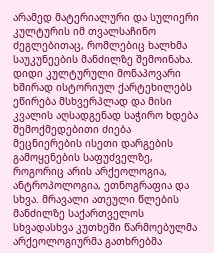არამედ მატერიალური და სულიერი კულტურის იმ თვალსაჩინო ძეგლებითაც, რომლებიც ხალხმა საუკუნეების მანძილზე შემოინახა. დიდი კულტურული მონაპოვარი ხშირად ისტორიულ ქარტეხილებს ეწირება მსხვერპლად და მისი კვალის აღსადგენად საჭირო ხდება შემოქმედებითი ძიება მეცნიერების ისეთი დარგების გამოყენების საფუძველზე, როგორიც არის არქეოლოგია, ანტროპოლოგია, ეთნოგრაფია და სხვა. მრავალი ათეული წლების მანძილზე საქართველოს სხვადასხვა კუთხეში წარმოებულმა არქეოლოგიურმა გათხრებმა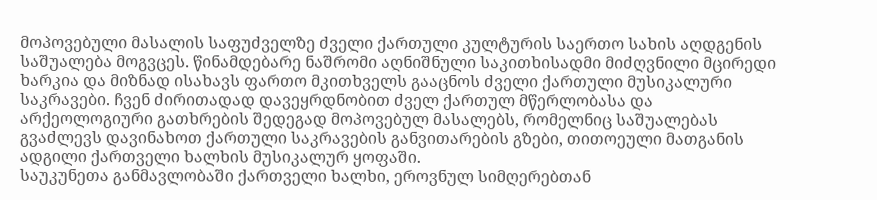მოპოვებული მასალის საფუძველზე ძველი ქართული კულტურის საერთო სახის აღდგენის საშუალება მოგვცეს. წინამდებარე ნაშრომი აღნიშნული საკითხისადმი მიძღვნილი მცირედი ხარკია და მიზნად ისახავს ფართო მკითხველს გააცნოს ძველი ქართული მუსიკალური საკრავები. ჩვენ ძირითადად დავეყრდნობით ძველ ქართულ მწერლობასა და არქეოლოგიური გათხრების შედეგად მოპოვებულ მასალებს, რომელნიც საშუალებას გვაძლევს დავინახოთ ქართული საკრავების განვითარების გზები, თითოეული მათგანის ადგილი ქართველი ხალხის მუსიკალურ ყოფაში.
საუკუნეთა განმავლობაში ქართველი ხალხი, ეროვნულ სიმღერებთან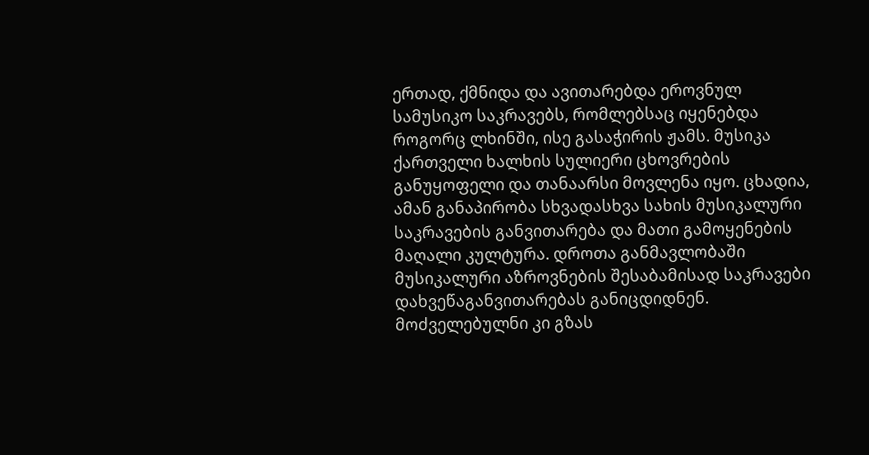ერთად, ქმნიდა და ავითარებდა ეროვნულ სამუსიკო საკრავებს, რომლებსაც იყენებდა როგორც ლხინში, ისე გასაჭირის ჟამს. მუსიკა ქართველი ხალხის სულიერი ცხოვრების განუყოფელი და თანაარსი მოვლენა იყო. ცხადია, ამან განაპირობა სხვადასხვა სახის მუსიკალური საკრავების განვითარება და მათი გამოყენების მაღალი კულტურა. დროთა განმავლობაში მუსიკალური აზროვნების შესაბამისად საკრავები დახვეწაგანვითარებას განიცდიდნენ. მოძველებულნი კი გზას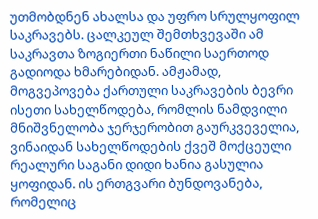უთმობდნენ ახალსა და უფრო სრულყოფილ საკრავებს. ცალკეულ შემთხვევაში ამ საკრავთა ზოგიერთი ნაწილი საერთოდ გადიოდა ხმარებიდან. ამჟამად, მოგვეპოვება ქართული საკრავების ბევრი ისეთი სახელწოდება, რომლის ნამდვილი მნიშვნელობა ჯერჯერობით გაურკვეველია, ვინაიდან სახელწოდების ქვეშ მოქცეული რეალური საგანი დიდი ხანია გასულია ყოფიდან. ის ერთგვარი ბუნდოვანება, რომელიც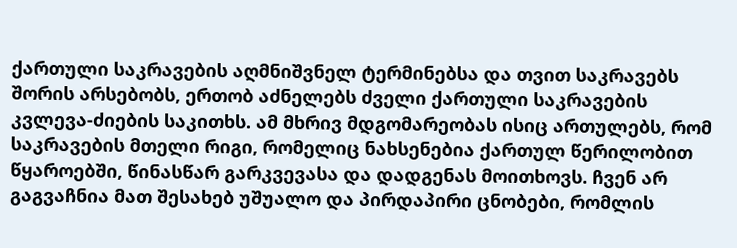ქართული საკრავების აღმნიშვნელ ტერმინებსა და თვით საკრავებს შორის არსებობს, ერთობ აძნელებს ძველი ქართული საკრავების კვლევა-ძიების საკითხს. ამ მხრივ მდგომარეობას ისიც ართულებს, რომ საკრავების მთელი რიგი, რომელიც ნახსენებია ქართულ წერილობით წყაროებში, წინასწარ გარკვევასა და დადგენას მოითხოვს. ჩვენ არ გაგვაჩნია მათ შესახებ უშუალო და პირდაპირი ცნობები, რომლის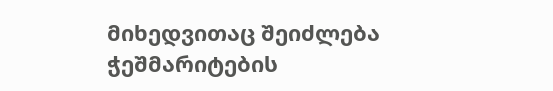მიხედვითაც შეიძლება ჭეშმარიტების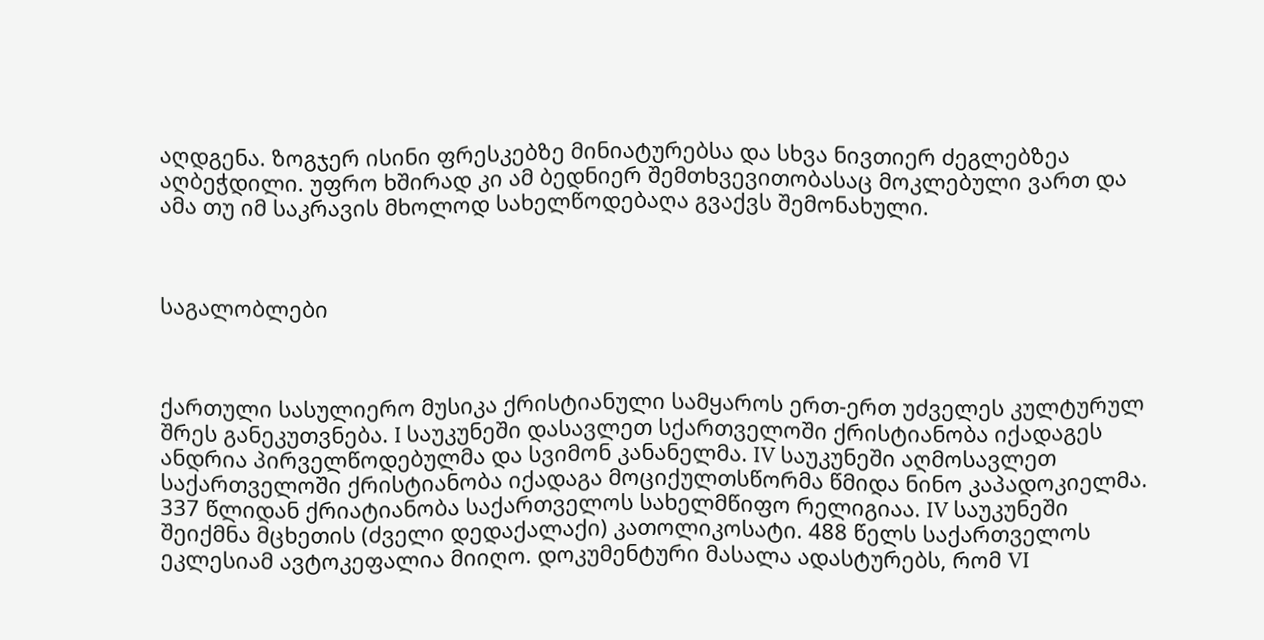აღდგენა. ზოგჯერ ისინი ფრესკებზე მინიატურებსა და სხვა ნივთიერ ძეგლებზეა აღბეჭდილი. უფრო ხშირად კი ამ ბედნიერ შემთხვევითობასაც მოკლებული ვართ და ამა თუ იმ საკრავის მხოლოდ სახელწოდებაღა გვაქვს შემონახული.



საგალობლები



ქართული სასულიერო მუსიკა ქრისტიანული სამყაროს ერთ-ერთ უძველეს კულტურულ შრეს განეკუთვნება. I საუკუნეში დასავლეთ სქართველოში ქრისტიანობა იქადაგეს ანდრია პირველწოდებულმა და სვიმონ კანანელმა. IV საუკუნეში აღმოსავლეთ საქართველოში ქრისტიანობა იქადაგა მოციქულთსწორმა წმიდა ნინო კაპადოკიელმა. 337 წლიდან ქრიატიანობა საქართველოს სახელმწიფო რელიგიაა. IV საუკუნეში შეიქმნა მცხეთის (ძველი დედაქალაქი) კათოლიკოსატი. 488 წელს საქართველოს ეკლესიამ ავტოკეფალია მიიღო. დოკუმენტური მასალა ადასტურებს, რომ VI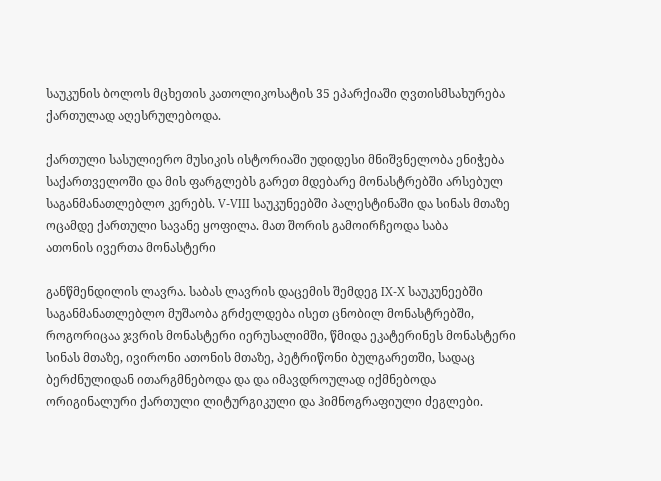საუკუნის ბოლოს მცხეთის კათოლიკოსატის 35 ეპარქიაში ღვთისმსახურება ქართულად აღესრულებოდა.

ქართული სასულიერო მუსიკის ისტორიაში უდიდესი მნიშვნელობა ენიჭება საქართველოში და მის ფარგლებს გარეთ მდებარე მონასტრებში არსებულ საგანმანათლებლო კერებს. V-VIII საუკუნეებში პალესტინაში და სინას მთაზე ოცამდე ქართული სავანე ყოფილა. მათ შორის გამოირჩეოდა საბა
ათონის ივერთა მონასტერი

განწმენდილის ლავრა. საბას ლავრის დაცემის შემდეგ IX-X საუკუნეებში საგანმანათლებლო მუშაობა გრძელდება ისეთ ცნობილ მონასტრებში, როგორიცაა ჯვრის მონასტერი იერუსალიმში, წმიდა ეკატერინეს მონასტერი სინას მთაზე, ივირონი ათონის მთაზე, პეტრიწონი ბულგარეთში, სადაც ბერძნულიდან ითარგმნებოდა და და იმავდროულად იქმნებოდა ორიგინალური ქართული ლიტურგიკული და ჰიმნოგრაფიული ძეგლები.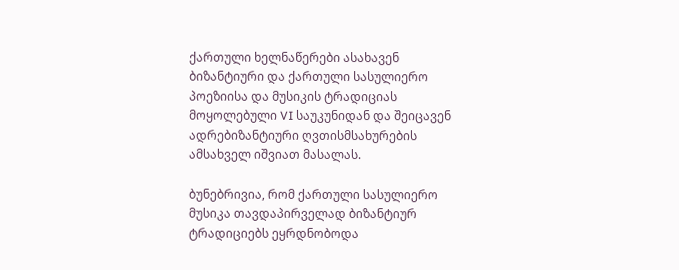ქართული ხელნაწერები ასახავენ ბიზანტიური და ქართული სასულიერო პოეზიისა და მუსიკის ტრადიციას მოყოლებული VI საუკუნიდან და შეიცავენ ადრებიზანტიური ღვთისმსახურების ამსახველ იშვიათ მასალას.

ბუნებრივია, რომ ქართული სასულიერო მუსიკა თავდაპირველად ბიზანტიურ ტრადიციებს ეყრდნობოდა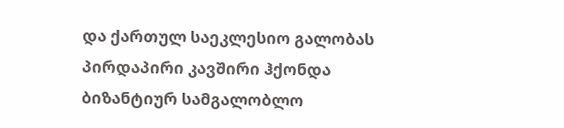და ქართულ საეკლესიო გალობას პირდაპირი კავშირი ჰქონდა ბიზანტიურ სამგალობლო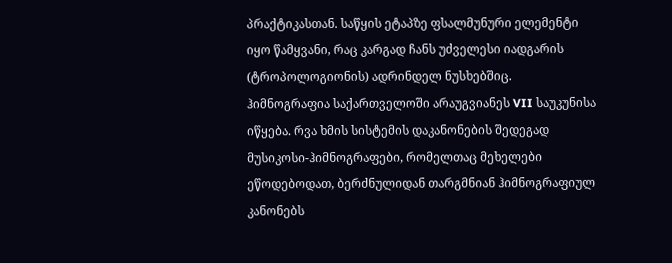პრაქტიკასთან. საწყის ეტაპზე ფსალმუნური ელემენტი იყო წამყვანი, რაც კარგად ჩანს უძველესი იადგარის (ტროპოლოგიონის) ადრინდელ ნუსხებშიც. ჰიმნოგრაფია საქართველოში არაუგვიანეს VII საუკუნისა იწყება. რვა ხმის სისტემის დაკანონების შედეგად მუსიკოსი-ჰიმნოგრაფები, რომელთაც მეხელები ეწოდებოდათ, ბერძნულიდან თარგმნიან ჰიმნოგრაფიულ კანონებს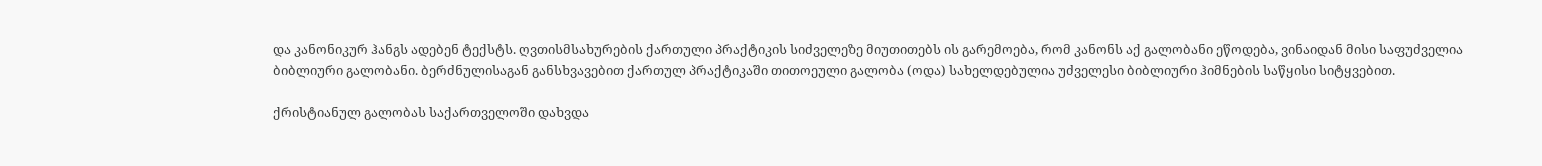და კანონიკურ ჰანგს ადებენ ტექსტს. ღვთისმსახურების ქართული პრაქტიკის სიძველეზე მიუთითებს ის გარემოება, რომ კანონს აქ გალობანი ეწოდება, ვინაიდან მისი საფუძველია ბიბლიური გალობანი. ბერძნულისაგან განსხვავებით ქართულ პრაქტიკაში თითოეული გალობა (ოდა) სახელდებულია უძველესი ბიბლიური ჰიმნების საწყისი სიტყვებით.

ქრისტიანულ გალობას საქართველოში დახვდა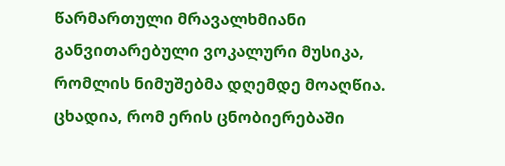წარმართული მრავალხმიანი განვითარებული ვოკალური მუსიკა, რომლის ნიმუშებმა დღემდე მოაღწია. ცხადია, რომ ერის ცნობიერებაში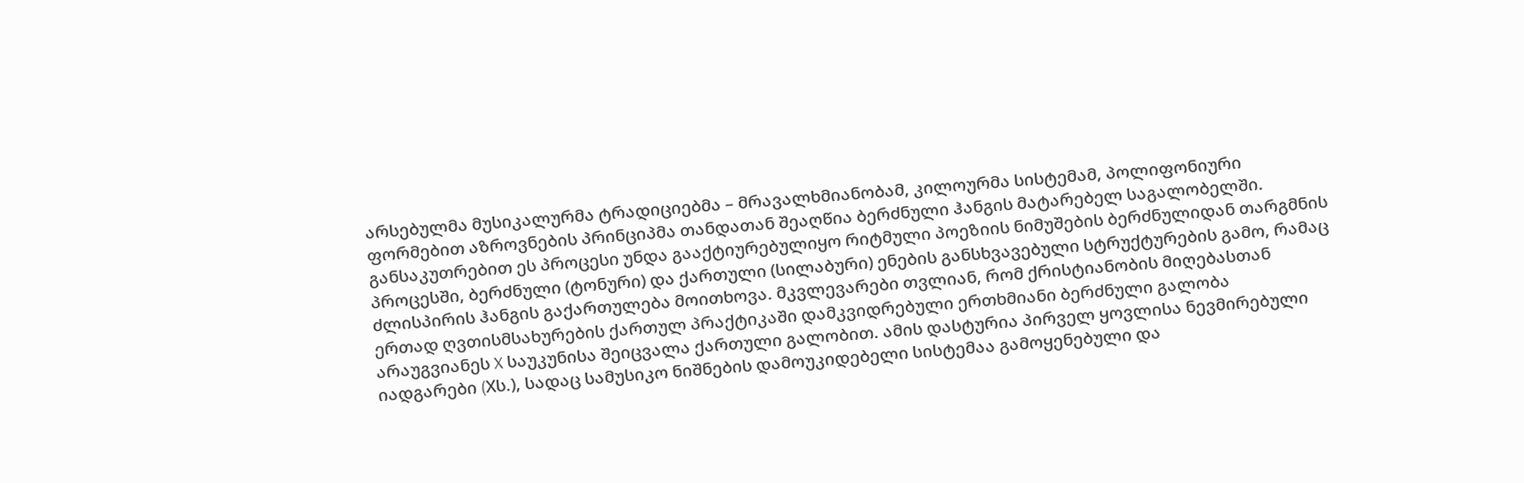არსებულმა მუსიკალურმა ტრადიციებმა – მრავალხმიანობამ, კილოურმა სისტემამ, პოლიფონიური ფორმებით აზროვნების პრინციპმა თანდათან შეაღწია ბერძნული ჰანგის მატარებელ საგალობელში. განსაკუთრებით ეს პროცესი უნდა გააქტიურებულიყო რიტმული პოეზიის ნიმუშების ბერძნულიდან თარგმნის პროცესში, ბერძნული (ტონური) და ქართული (სილაბური) ენების განსხვავებული სტრუქტურების გამო, რამაც ძლისპირის ჰანგის გაქართულება მოითხოვა. მკვლევარები თვლიან, რომ ქრისტიანობის მიღებასთან ერთად ღვთისმსახურების ქართულ პრაქტიკაში დამკვიდრებული ერთხმიანი ბერძნული გალობა არაუგვიანეს X საუკუნისა შეიცვალა ქართული გალობით. ამის დასტურია პირველ ყოვლისა ნევმირებული იადგარები (Xს.), სადაც სამუსიკო ნიშნების დამოუკიდებელი სისტემაა გამოყენებული და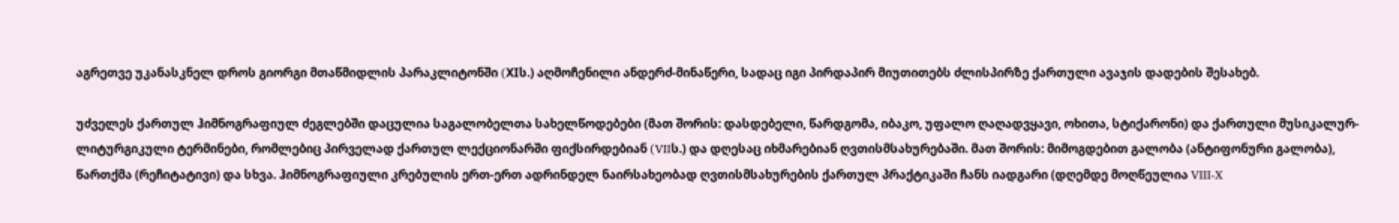აგრეთვე უკანასკნელ დროს გიორგი მთაწმიდლის პარაკლიტონში (XIს.) აღმოჩენილი ანდერძ-მინაწერი, სადაც იგი პირდაპირ მიუთითებს ძლისპირზე ქართული ავაჯის დადების შესახებ.

უძველეს ქართულ ჰიმნოგრაფიულ ძეგლებში დაცულია საგალობელთა სახელწოდებები (მათ შორის: დასდებელი, წარდგომა, იბაკო, უფალო ღაღადვყავი, ოხითა, სტიქარონი) და ქართული მუსიკალურ-ლიტურგიკული ტერმინები, რომლებიც პირველად ქართულ ლექციონარში ფიქსირდებიან (VIIს.) და დღესაც იხმარებიან ღვთისმსახურებაში. მათ შორის: მიმოგდებით გალობა (ანტიფონური გალობა), წართქმა (რეჩიტატივი) და სხვა. ჰიმნოგრაფიული კრებულის ერთ-ერთ ადრინდელ ნაირსახეობად ღვთისმსახურების ქართულ პრაქტიკაში ჩანს იადგარი (დღემდე მოღწეულია VIII-X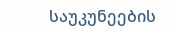საუკუნეების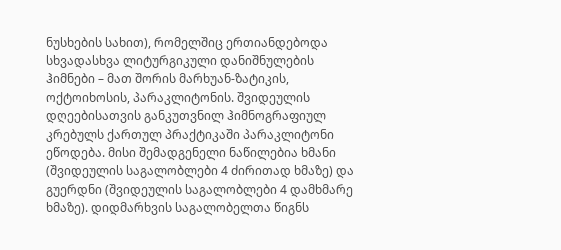ნუსხების სახით), რომელშიც ერთიანდებოდა სხვადასხვა ლიტურგიკული დანიშნულების ჰიმნები – მათ შორის მარხუან-ზატიკის, ოქტოიხოსის, პარაკლიტონის. შვიდეულის დღეებისათვის განკუთვნილ ჰიმნოგრაფიულ კრებულს ქართულ პრაქტიკაში პარაკლიტონი ეწოდება. მისი შემადგენელი ნაწილებია ხმანი (შვიდეულის საგალობლები 4 ძირითად ხმაზე) და გუერდნი (შვიდეულის საგალობლები 4 დამხმარე ხმაზე). დიდმარხვის საგალობელთა წიგნს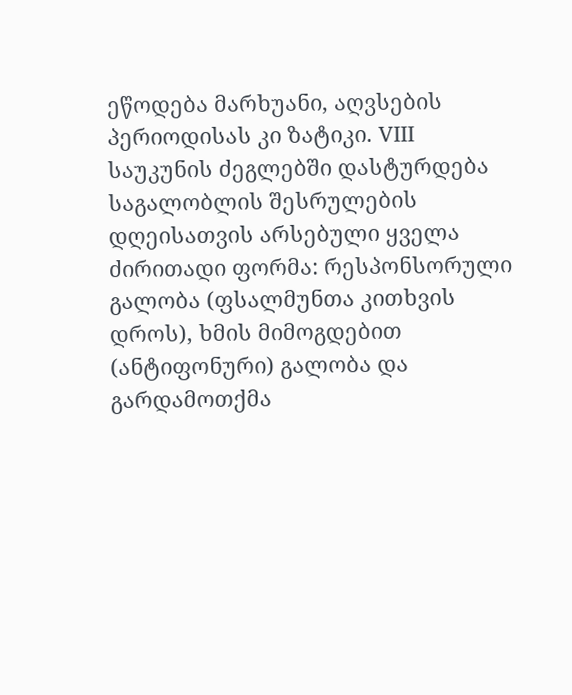ეწოდება მარხუანი, აღვსების პერიოდისას კი ზატიკი. VIII საუკუნის ძეგლებში დასტურდება საგალობლის შესრულების დღეისათვის არსებული ყველა ძირითადი ფორმა: რესპონსორული გალობა (ფსალმუნთა კითხვის დროს), ხმის მიმოგდებით (ანტიფონური) გალობა და გარდამოთქმა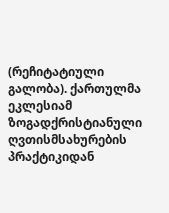(რეჩიტატიული გალობა). ქართულმა ეკლესიამ ზოგადქრისტიანული ღვთისმსახურების პრაქტიკიდან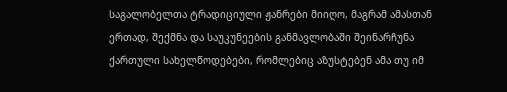საგალობელთა ტრადიციული ჟანრები მიიღო, მაგრამ ამასთან ერთად, შექმნა და საუკუნეების განმავლობაში შეინარჩუნა ქართული სახელწოდებები, რომლებიც აზუსტებენ ამა თუ იმ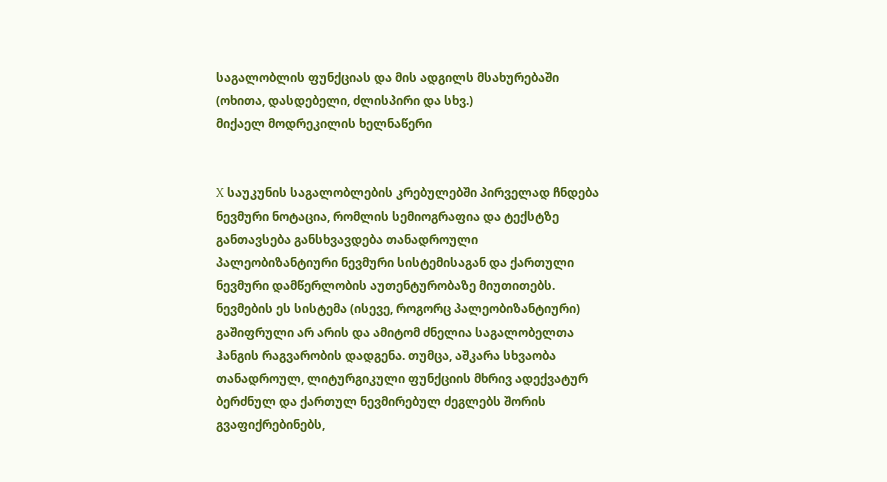საგალობლის ფუნქციას და მის ადგილს მსახურებაში (ოხითა, დასდებელი, ძლისპირი და სხვ.)
მიქაელ მოდრეკილის ხელნაწერი


X საუკუნის საგალობლების კრებულებში პირველად ჩნდება ნევმური ნოტაცია, რომლის სემიოგრაფია და ტექსტზე განთავსება განსხვავდება თანადროული პალეობიზანტიური ნევმური სისტემისაგან და ქართული ნევმური დამწერლობის აუთენტურობაზე მიუთითებს. ნევმების ეს სისტემა (ისევე, როგორც პალეობიზანტიური) გაშიფრული არ არის და ამიტომ ძნელია საგალობელთა ჰანგის რაგვარობის დადგენა. თუმცა, აშკარა სხვაობა თანადროულ, ლიტურგიკული ფუნქციის მხრივ ადექვატურ ბერძნულ და ქართულ ნევმირებულ ძეგლებს შორის გვაფიქრებინებს,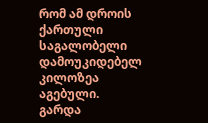რომ ამ დროის ქართული საგალობელი დამოუკიდებელ კილოზეა აგებული. გარდა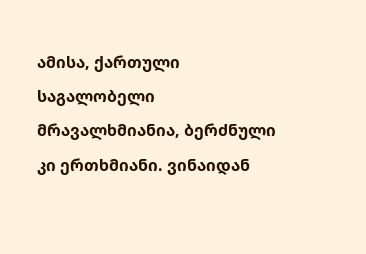ამისა, ქართული საგალობელი მრავალხმიანია, ბერძნული კი ერთხმიანი. ვინაიდან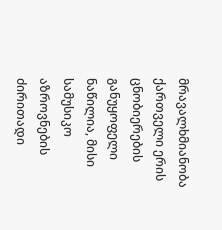მრავალხმიანობა ქართველი ერის ცნობიერების განუყოფელი ნაწილია, მისი სამუსიკო აზროვნების ძირითადი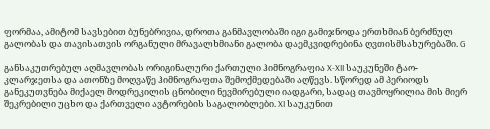ფორმაა, ამიტომ სავსებით ბუნებრივია, დროთა განმავლობაში იგი გამიჯნოდა ერთხმიან ბერძნულ გალობას და თავისათვის ორგანული მრავალხმიანი გალობა დაემკვიდრებინა ღვთისმსახურებაში. G

განსაკუთრებულ აღმავლობას ორიგინალური ქართული ჰიმნოგრაფია X-XII საუკუნეში ტაო-კლარჯეთსა და ათონზე მოღვაწე ჰიმნოგრაფთა შემოქმედებაში აღწევს. სწორედ ამ პერიოდს განეკუთვნება მიქაელ მოდრეკილის ცნობილი ნევმირებული იადგარი, სადაც თავმოყრილია მის მიერ შეკრებილი უცხო და ქართველი ავტორების საგალობლები. XI საუკუნით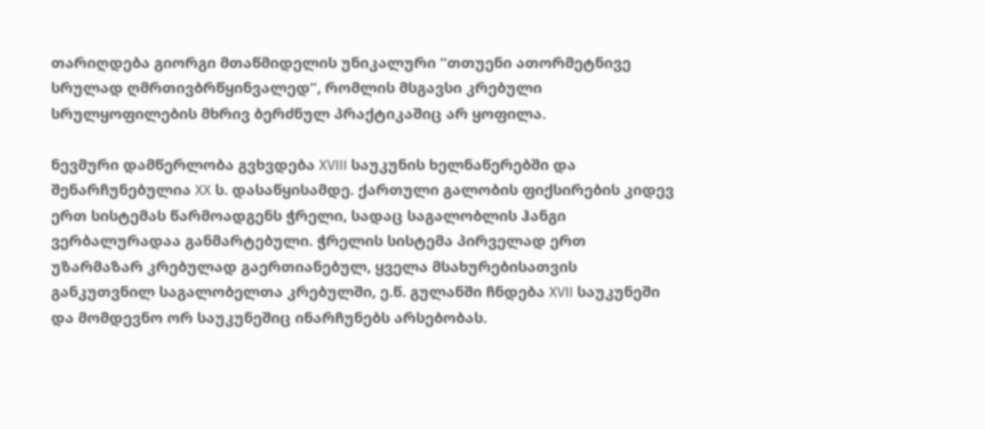თარიღდება გიორგი მთაწმიდელის უნიკალური “თთუენი ათორმეტნივე სრულად ღმრთივბრწყინვალედ”, რომლის მსგავსი კრებული სრულყოფილების მხრივ ბერძნულ პრაქტიკაშიც არ ყოფილა.

ნევმური დამწერლობა გვხვდება XVIII საუკუნის ხელნაწერებში და შენარჩუნებულია XX ს. დასაწყისამდე. ქართული გალობის ფიქსირების კიდევ ერთ სისტემას წარმოადგენს ჭრელი, სადაც საგალობლის ჰანგი ვერბალურადაა განმარტებული. ჭრელის სისტემა პირველად ერთ უზარმაზარ კრებულად გაერთიანებულ, ყველა მსახურებისათვის განკუთვნილ საგალობელთა კრებულში, ე.წ. გულანში ჩნდება XVII საუკუნეში და მომდევნო ორ საუკუნეშიც ინარჩუნებს არსებობას.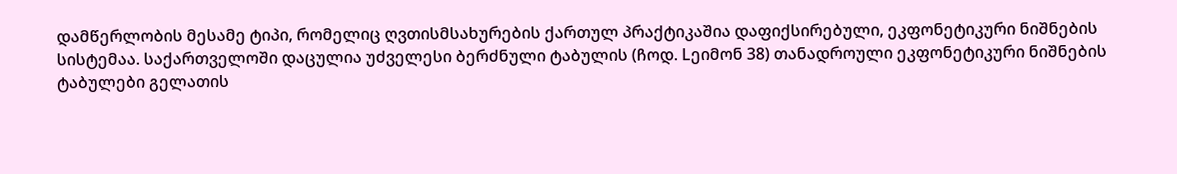დამწერლობის მესამე ტიპი, რომელიც ღვთისმსახურების ქართულ პრაქტიკაშია დაფიქსირებული, ეკფონეტიკური ნიშნების სისტემაა. საქართველოში დაცულია უძველესი ბერძნული ტაბულის (ჩოდ. Lეიმონ 38) თანადროული ეკფონეტიკური ნიშნების ტაბულები გელათის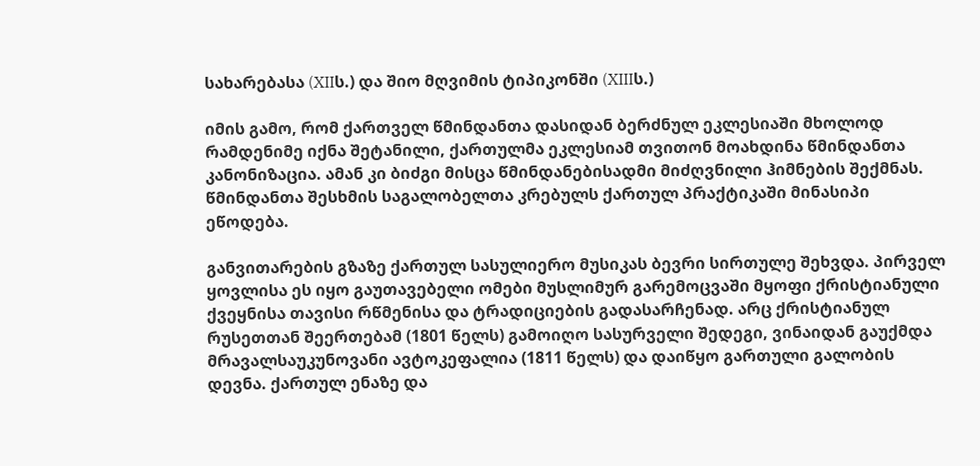სახარებასა (XIIს.) და შიო მღვიმის ტიპიკონში (XIIIს.)

იმის გამო, რომ ქართველ წმინდანთა დასიდან ბერძნულ ეკლესიაში მხოლოდ რამდენიმე იქნა შეტანილი, ქართულმა ეკლესიამ თვითონ მოახდინა წმინდანთა კანონიზაცია. ამან კი ბიძგი მისცა წმინდანებისადმი მიძღვნილი ჰიმნების შექმნას. წმინდანთა შესხმის საგალობელთა კრებულს ქართულ პრაქტიკაში მინასიპი ეწოდება.

განვითარების გზაზე ქართულ სასულიერო მუსიკას ბევრი სირთულე შეხვდა. პირველ ყოვლისა ეს იყო გაუთავებელი ომები მუსლიმურ გარემოცვაში მყოფი ქრისტიანული ქვეყნისა თავისი რწმენისა და ტრადიციების გადასარჩენად. არც ქრისტიანულ რუსეთთან შეერთებამ (1801 წელს) გამოიღო სასურველი შედეგი, ვინაიდან გაუქმდა მრავალსაუკუნოვანი ავტოკეფალია (1811 წელს) და დაიწყო გართული გალობის დევნა. ქართულ ენაზე და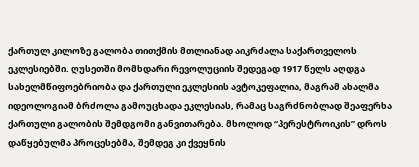ქართულ კილოზე გალობა თითქმის მთლიანად აიკრძალა საქართველოს ეკლესიებში. ღუსეთში მომხდარი რევოლუციის შედეგად 1917 წელს აღდგა სახელმწიფოებრიობა და ქართული ეკლესიის ავტოკეფალია, მაგრამ ახალმა იდეოლოგიამ ბრძოლა გამოუცხადა ეკლესიას, რამაც საგრძნობლად შეაფერხა ქართული გალობის შემდგომი განვითარება. მხოლოდ “პერესტროიკის” დროს დაწყებულმა პროცესებმა, შემდეგ კი ქვეყნის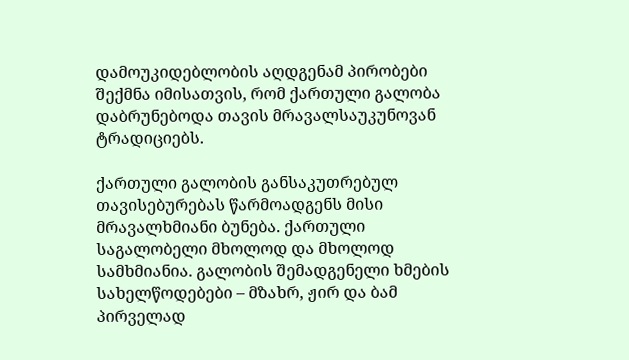დამოუკიდებლობის აღდგენამ პირობები შექმნა იმისათვის, რომ ქართული გალობა დაბრუნებოდა თავის მრავალსაუკუნოვან ტრადიციებს.

ქართული გალობის განსაკუთრებულ თავისებურებას წარმოადგენს მისი მრავალხმიანი ბუნება. ქართული საგალობელი მხოლოდ და მხოლოდ სამხმიანია. გალობის შემადგენელი ხმების სახელწოდებები – მზახრ, ჟირ და ბამ პირველად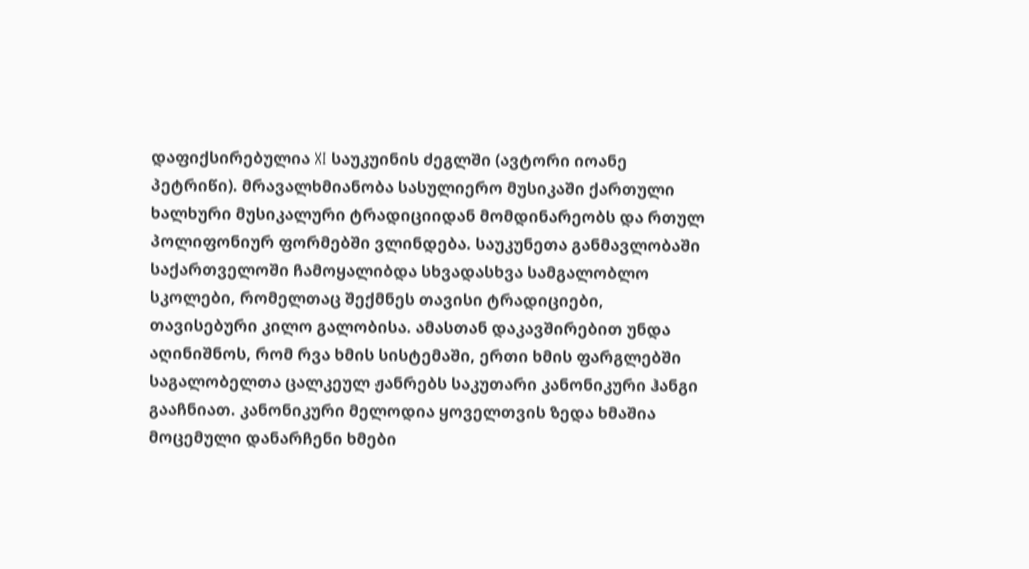დაფიქსირებულია XI საუკუინის ძეგლში (ავტორი იოანე პეტრიწი). მრავალხმიანობა სასულიერო მუსიკაში ქართული ხალხური მუსიკალური ტრადიციიდან მომდინარეობს და რთულ პოლიფონიურ ფორმებში ვლინდება. საუკუნეთა განმავლობაში საქართველოში ჩამოყალიბდა სხვადასხვა სამგალობლო სკოლები, რომელთაც შექმნეს თავისი ტრადიციები, თავისებური კილო გალობისა. ამასთან დაკავშირებით უნდა აღინიშნოს, რომ რვა ხმის სისტემაში, ერთი ხმის ფარგლებში საგალობელთა ცალკეულ ჟანრებს საკუთარი კანონიკური ჰანგი გააჩნიათ. კანონიკური მელოდია ყოველთვის ზედა ხმაშია მოცემული დანარჩენი ხმები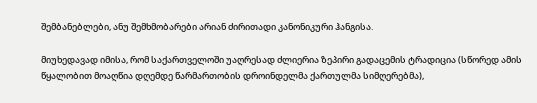შემბანებლები, ანუ შემხმობარები არიან ძირითადი კანონიკური ჰანგისა.

მიუხედავად იმისა, რომ საქართველოში უაღრესად ძლიერია ზეპირი გადაცემის ტრადიცია (სწორედ ამის წყალობით მოაღწია დღემდე წარმართობის დროინდელმა ქართულმა სიმღერებმა),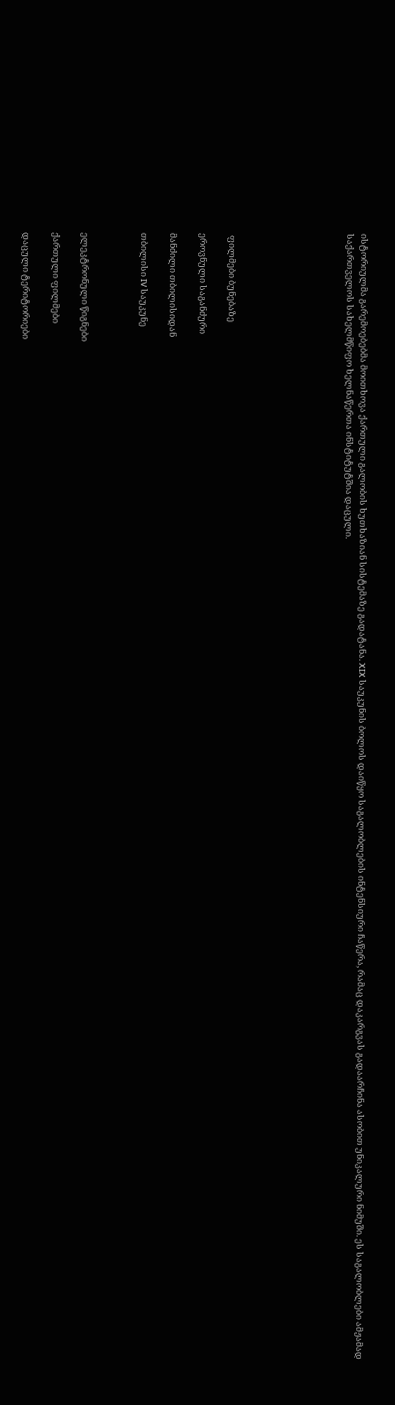ისტორიულმა გარემოებებმა მოითხოვა ქართული გალობის ხუთხაზიან სისტემაზე გადატანა. XIX საუკუნის ბოლოს დაიწყო საგალობლების ინტენსიური ჩაწერა, რამაც დაკარგვას გადაარჩინა ასობით უნიკალური ნიმუში. ეს საგალობლები ამჟამად საქართველოს სახელმწიფო ხელნაწერთა ინსტიტუტშია დაცული.







 ფილმები ბუნებაზე

ეროვნული საგანძური

მანძილი თბილისიდან

თბილისი IV საუკუნე



ელეკტრონული წიგნები

ქართული ფილმები

დაცული ტერიტორიები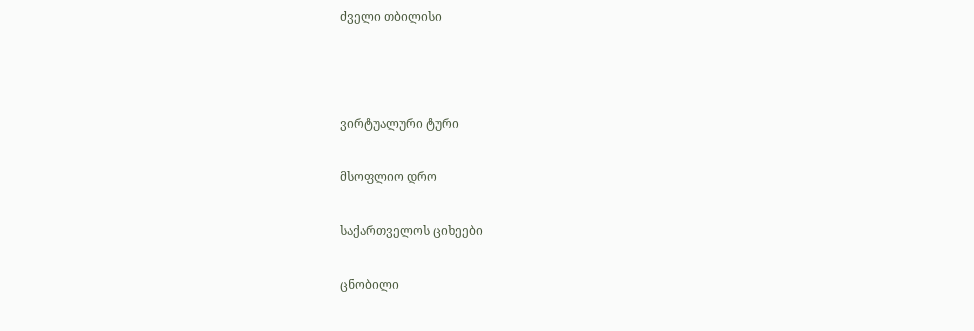ძველი თბილისი



ვირტუალური ტური

მსოფლიო დრო

საქართველოს ციხეები

ცნობილი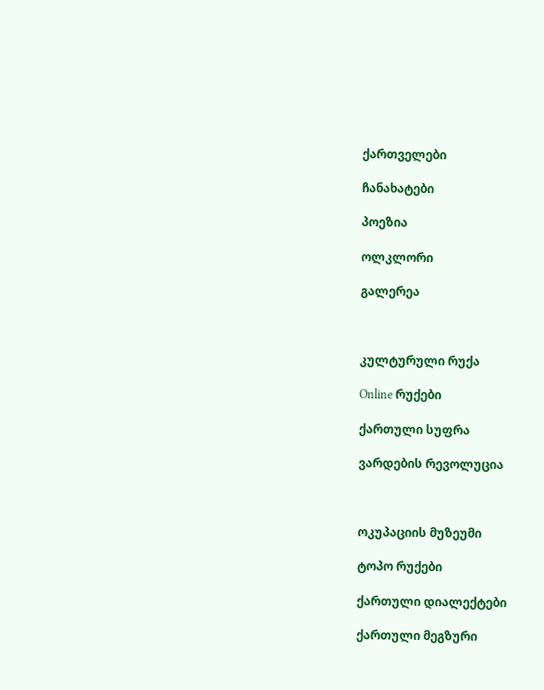ქართველები

ჩანახატები

პოეზია

ოლკლორი

გალერეა



კულტურული რუქა

Online რუქები

ქართული სუფრა

ვარდების რევოლუცია



ოკუპაციის მუზეუმი

ტოპო რუქები

ქართული დიალექტები

ქართული მეგზური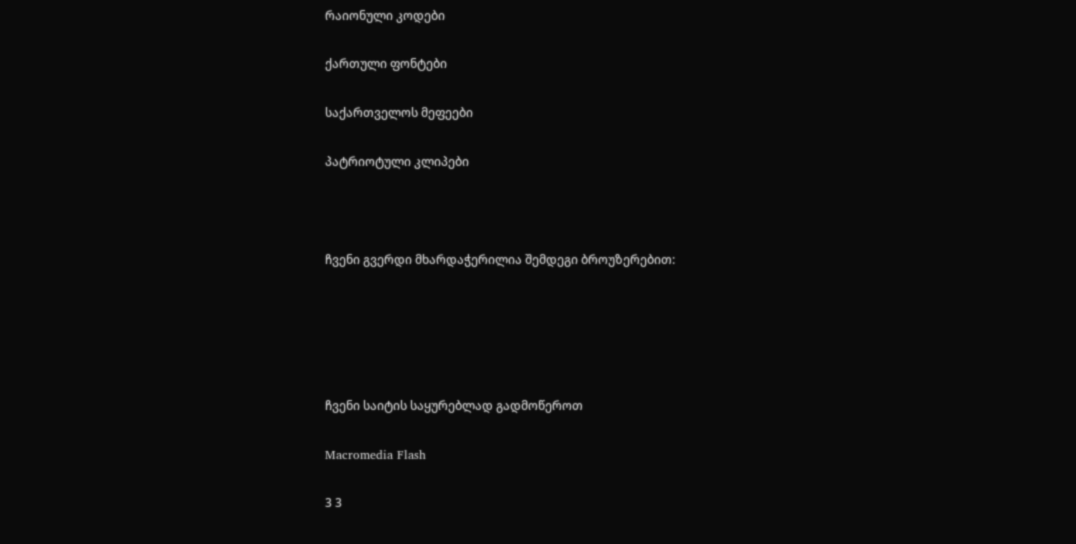რაიონული კოდები

ქართული ფონტები

საქართველოს მეფეები

პატრიოტული კლიპები



ჩვენი გვერდი მხარდაჭერილია შემდეგი ბროუზერებით:





ჩვენი საიტის საყურებლად გადმოწეროთ

Macromedia Flash

3 3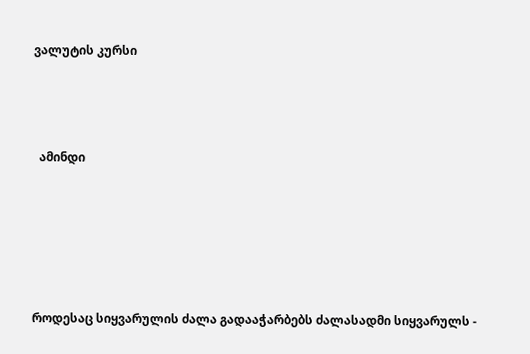ვალუტის კურსი



  ამინდი





როდესაც სიყვარულის ძალა გადააჭარბებს ძალასადმი სიყვარულს -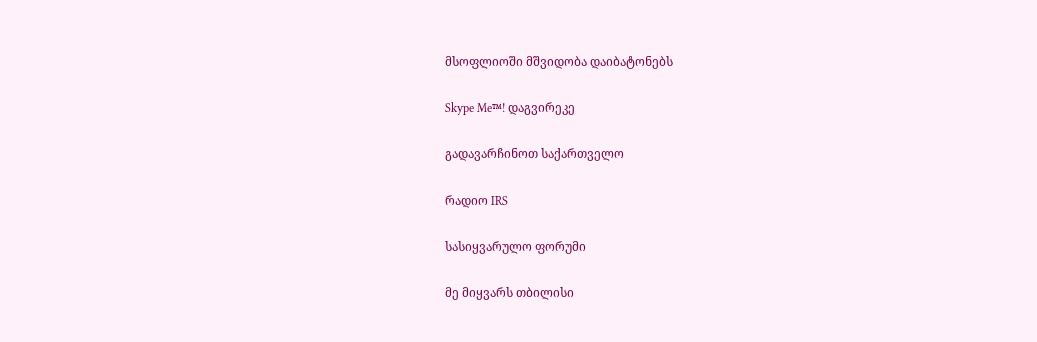მსოფლიოში მშვიდობა დაიბატონებს

Skype Me™! დაგვირეკე

გადავარჩინოთ საქართველო

რადიო IRS

სასიყვარულო ფორუმი

მე მიყვარს თბილისი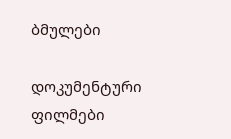ბმულები

დოკუმენტური ფილმები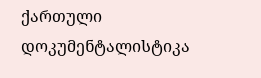ქართული  დოკუმენტალისტიკა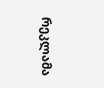რეკლამა